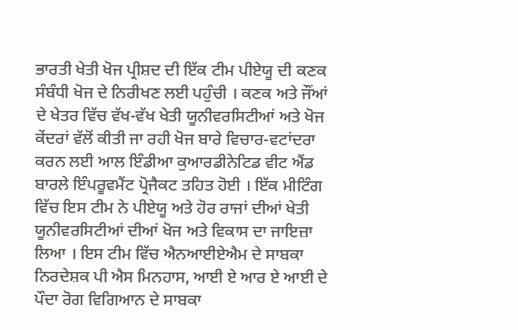ਭਾਰਤੀ ਖੇਤੀ ਖੋਜ ਪ੍ਰੀਸ਼ਦ ਦੀ ਇੱਕ ਟੀਮ ਪੀਏਯੂ ਦੀ ਕਣਕ ਸੰਬੰਧੀ ਖੋਜ ਦੇ ਨਿਰੀਖਣ ਲਈ ਪਹੁੰਚੀ । ਕਣਕ ਅਤੇ ਜੌਂਆਂ ਦੇ ਖੇਤਰ ਵਿੱਚ ਵੱਖ-ਵੱਖ ਖੇਤੀ ਯੂਨੀਵਰਸਿਟੀਆਂ ਅਤੇ ਖੋਜ ਕੇਂਦਰਾਂ ਵੱਲੋਂ ਕੀਤੀ ਜਾ ਰਹੀ ਖੋਜ ਬਾਰੇ ਵਿਚਾਰ-ਵਟਾਂਦਰਾ ਕਰਨ ਲਈ ਆਲ ਇੰਡੀਆ ਕੁਆਰਡੀਨੇਟਿਡ ਵੀਟ ਐਂਡ ਬਾਰਲੇ ਇੰਪਰੂਵਮੈਂਟ ਪ੍ਰੋਜੈਕਟ ਤਹਿਤ ਹੋਈ । ਇੱਕ ਮੀਟਿੰਗ ਵਿੱਚ ਇਸ ਟੀਮ ਨੇ ਪੀਏਯੂ ਅਤੇ ਹੋਰ ਰਾਜਾਂ ਦੀਆਂ ਖੇਤੀ ਯੂਨੀਵਰਸਿਟੀਆਂ ਦੀਆਂ ਖੋਜ ਅਤੇ ਵਿਕਾਸ ਦਾ ਜਾਇਜ਼ਾ ਲਿਆ । ਇਸ ਟੀਮ ਵਿੱਚ ਐਨਆਈਏਐਮ ਦੇ ਸਾਬਕਾ ਨਿਰਦੇਸ਼ਕ ਪੀ ਐਸ ਮਿਨਹਾਸ, ਆਈ ਏ ਆਰ ਏ ਆਈ ਦੇ ਪੌਦਾ ਰੋਗ ਵਿਗਿਆਨ ਦੇ ਸਾਬਕਾ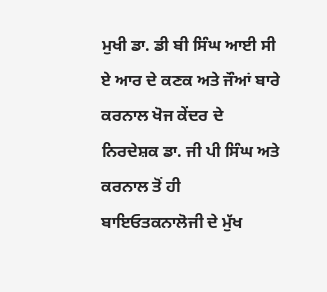ਮੁਖੀ ਡਾ. ਡੀ ਬੀ ਸਿੰਘ ਆਈ ਸੀ ਏ ਆਰ ਦੇ ਕਣਕ ਅਤੇ ਜੌਆਂ ਬਾਰੇ ਕਰਨਾਲ ਖੋਜ ਕੇਂਦਰ ਦੇ ਨਿਰਦੇਸ਼ਕ ਡਾ. ਜੀ ਪੀ ਸਿੰਘ ਅਤੇ ਕਰਨਾਲ ਤੋਂ ਹੀ ਬਾਇਓਤਕਨਾਲੋਜੀ ਦੇ ਮੁੱਖ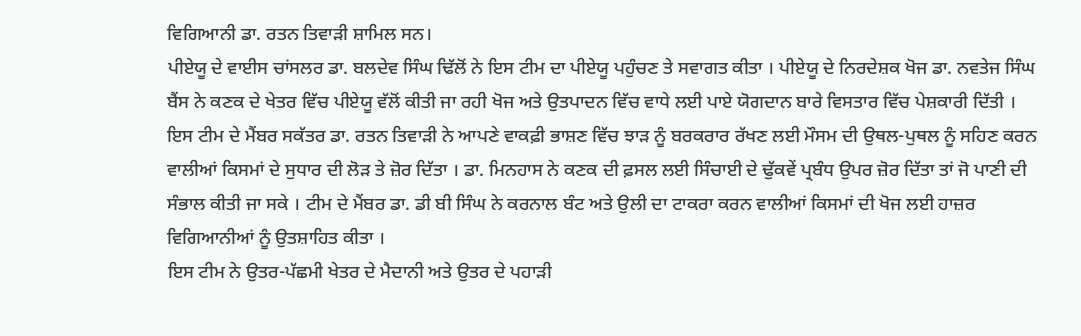ਵਿਗਿਆਨੀ ਡਾ. ਰਤਨ ਤਿਵਾੜੀ ਸ਼ਾਮਿਲ ਸਨ।
ਪੀਏਯੂ ਦੇ ਵਾਈਸ ਚਾਂਸਲਰ ਡਾ. ਬਲਦੇਵ ਸਿੰਘ ਢਿੱਲੋਂ ਨੇ ਇਸ ਟੀਮ ਦਾ ਪੀਏਯੂ ਪਹੁੰਚਣ ਤੇ ਸਵਾਗਤ ਕੀਤਾ । ਪੀਏਯੂ ਦੇ ਨਿਰਦੇਸ਼ਕ ਖੋਜ ਡਾ. ਨਵਤੇਜ ਸਿੰਘ ਬੈਂਸ ਨੇ ਕਣਕ ਦੇ ਖੇਤਰ ਵਿੱਚ ਪੀਏਯੂ ਵੱਲੋਂ ਕੀਤੀ ਜਾ ਰਹੀ ਖੋਜ ਅਤੇ ਉਤਪਾਦਨ ਵਿੱਚ ਵਾਧੇ ਲਈ ਪਾਏ ਯੋਗਦਾਨ ਬਾਰੇ ਵਿਸਤਾਰ ਵਿੱਚ ਪੇਸ਼ਕਾਰੀ ਦਿੱਤੀ । ਇਸ ਟੀਮ ਦੇ ਮੈਂਬਰ ਸਕੱਤਰ ਡਾ. ਰਤਨ ਤਿਵਾੜੀ ਨੇ ਆਪਣੇ ਵਾਕਫ਼ੀ ਭਾਸ਼ਣ ਵਿੱਚ ਝਾੜ ਨੂੰ ਬਰਕਰਾਰ ਰੱਖਣ ਲਈ ਮੌਸਮ ਦੀ ਉਥਲ-ਪੁਥਲ ਨੂੰ ਸਹਿਣ ਕਰਨ ਵਾਲੀਆਂ ਕਿਸਮਾਂ ਦੇ ਸੁਧਾਰ ਦੀ ਲੋੜ ਤੇ ਜ਼ੋਰ ਦਿੱਤਾ । ਡਾ. ਮਿਨਹਾਸ ਨੇ ਕਣਕ ਦੀ ਫ਼ਸਲ ਲਈ ਸਿੰਚਾਈ ਦੇ ਢੁੱਕਵੇਂ ਪ੍ਰਬੰਧ ਉਪਰ ਜ਼ੋਰ ਦਿੱਤਾ ਤਾਂ ਜੋ ਪਾਣੀ ਦੀ ਸੰਭਾਲ ਕੀਤੀ ਜਾ ਸਕੇ । ਟੀਮ ਦੇ ਮੈਂਬਰ ਡਾ. ਡੀ ਬੀ ਸਿੰਘ ਨੇ ਕਰਨਾਲ ਬੰਟ ਅਤੇ ਉਲੀ ਦਾ ਟਾਕਰਾ ਕਰਨ ਵਾਲੀਆਂ ਕਿਸਮਾਂ ਦੀ ਖੋਜ ਲਈ ਹਾਜ਼ਰ ਵਿਗਿਆਨੀਆਂ ਨੂੰ ਉਤਸ਼ਾਹਿਤ ਕੀਤਾ ।
ਇਸ ਟੀਮ ਨੇ ਉਤਰ-ਪੱਛਮੀ ਖੇਤਰ ਦੇ ਮੈਦਾਨੀ ਅਤੇ ਉਤਰ ਦੇ ਪਹਾੜੀ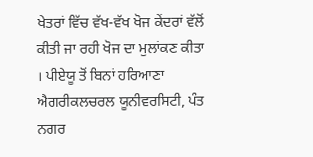ਖੇਤਰਾਂ ਵਿੱਚ ਵੱਖ-ਵੱਖ ਖੋਜ ਕੇਂਦਰਾਂ ਵੱਲੋਂ ਕੀਤੀ ਜਾ ਰਹੀ ਖੋਜ ਦਾ ਮੁਲਾਂਕਣ ਕੀਤਾ । ਪੀਏਯੂ ਤੋਂ ਬਿਨਾਂ ਹਰਿਆਣਾ ਐਗਰੀਕਲਚਰਲ ਯੂਨੀਵਰਸਿਟੀ, ਪੰਤ ਨਗਰ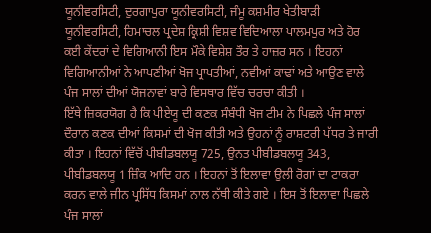ਯੂਨੀਵਰਸਿਟੀ, ਦੁਰਗਾਪੁਰਾ ਯੂਨੀਵਰਸਿਟੀ, ਜੰਮੂ ਕਸ਼ਮੀਰ ਖੇਤੀਬਾੜੀ ਯੂਨੀਵਰਸਿਟੀ, ਹਿਮਾਚਲ ਪ੍ਰਦੇਸ਼ ਕ੍ਰਿਸ਼ੀ ਵਿਸ਼ਵ ਵਿਦਿਆਲਾ ਪਾਲਮਪੁਰ ਅਤੇ ਹੋਰ ਕਈ ਕੇਂਦਰਾਂ ਦੇ ਵਿਗਿਆਨੀ ਇਸ ਮੌਕੇ ਵਿਸ਼ੇਸ਼ ਤੌਰ ਤੇ ਹਾਜ਼ਰ ਸਨ । ਇਹਨਾਂ ਵਿਗਿਆਨੀਆਂ ਨੇ ਆਪਣੀਆਂ ਖੋਜ ਪ੍ਰਾਪਤੀਆਂ, ਨਵੀਆਂ ਕਾਢਾਂ ਅਤੇ ਆਉਣ ਵਾਲੇ ਪੰਜ ਸਾਲਾਂ ਦੀਆਂ ਯੋਜਨਾਵਾਂ ਬਾਰੇ ਵਿਸਥਾਰ ਵਿੱਚ ਚਰਚਾ ਕੀਤੀ ।
ਇੱਥੇ ਜ਼ਿਕਰਯੋਗ ਹੈ ਕਿ ਪੀਏਯੂ ਦੀ ਕਣਕ ਸੰਬੰਧੀ ਖੋਜ ਟੀਮ ਨੇ ਪਿਛਲੇ ਪੰਜ ਸਾਲਾਂ ਦੌਰਾਨ ਕਣਕ ਦੀਆਂ ਕਿਸਮਾਂ ਦੀ ਖੋਜ ਕੀਤੀ ਅਤੇ ਉਹਨਾਂ ਨੂੰ ਰਾਸ਼ਟਰੀ ਪੱਧਰ ਤੇ ਜਾਰੀ ਕੀਤਾ । ਇਹਨਾਂ ਵਿੱਚੋਂ ਪੀਬੀਡਬਲਯੂ 725, ਉਨਤ ਪੀਬੀਡਬਲਯੂ 343, ਪੀਬੀਡਬਲਯੂ 1 ਜ਼ਿੰਕ ਆਦਿ ਹਨ । ਇਹਨਾਂ ਤੋਂ ਇਲਾਵਾ ਉਲੀ ਰੋਗਾਂ ਦਾ ਟਾਕਰਾ ਕਰਨ ਵਾਲੇ ਜੀਨ ਪ੍ਰਸਿੱਧ ਕਿਸਮਾਂ ਨਾਲ ਨੱਥੀ ਕੀਤੇ ਗਏ । ਇਸ ਤੋਂ ਇਲਾਵਾ ਪਿਛਲੇ ਪੰਜ ਸਾਲਾਂ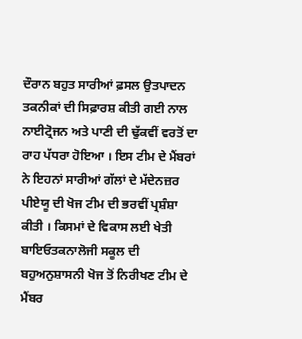ਦੌਰਾਨ ਬਹੁਤ ਸਾਰੀਆਂ ਫ਼ਸਲ ਉਤਪਾਦਨ ਤਕਨੀਕਾਂ ਦੀ ਸਿਫ਼ਾਰਸ਼ ਕੀਤੀ ਗਈ ਨਾਲ ਨਾਈਟ੍ਰੋਜਨ ਅਤੇ ਪਾਣੀ ਦੀ ਢੁੱਕਵੀਂ ਵਰਤੋਂ ਦਾ ਰਾਹ ਪੱਧਰਾ ਹੋਇਆ । ਇਸ ਟੀਮ ਦੇ ਮੈਂਬਰਾਂ ਨੇ ਇਹਨਾਂ ਸਾਰੀਆਂ ਗੱਲਾਂ ਦੇ ਮੱਦੇਨਜ਼ਰ ਪੀਏਯੂ ਦੀ ਖੋਜ ਟੀਮ ਦੀ ਭਰਵੀਂ ਪ੍ਰਸ਼ੰਸ਼ਾ ਕੀਤੀ । ਕਿਸਮਾਂ ਦੇ ਵਿਕਾਸ ਲਈ ਖੇਤੀ ਬਾਇਓਤਕਨਾਲੋਜੀ ਸਕੂਲ ਦੀ ਬਹੁਅਨੁਸ਼ਾਸਨੀ ਖੋਜ ਤੋਂ ਨਿਰੀਖਣ ਟੀਮ ਦੇ ਮੈਂਬਰ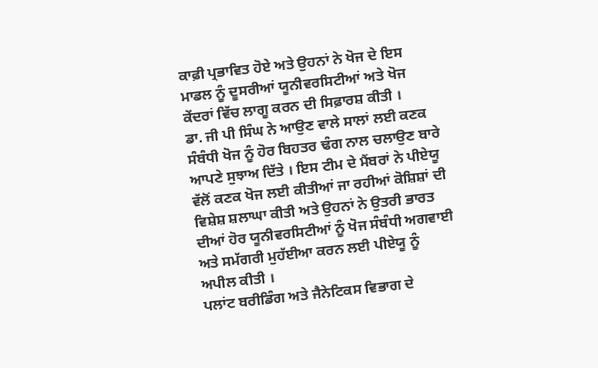ਕਾਫ਼ੀ ਪ੍ਰਭਾਵਿਤ ਹੋਏ ਅਤੇ ਉਹਨਾਂ ਨੇ ਖੋਜ ਦੇ ਇਸ ਮਾਡਲ ਨੂੰ ਦੂਸਰੀਆਂ ਯੂਨੀਵਰਸਿਟੀਆਂ ਅਤੇ ਖੋਜ ਕੇਂਦਰਾਂ ਵਿੱਚ ਲਾਗੂ ਕਰਨ ਦੀ ਸਿਫ਼ਾਰਸ਼ ਕੀਤੀ ।
ਡਾ. ਜੀ ਪੀ ਸਿੰਘ ਨੇ ਆਉਣ ਵਾਲੇ ਸਾਲਾਂ ਲਈ ਕਣਕ ਸੰਬੰਧੀ ਖੋਜ ਨੂੰ ਹੋਰ ਬਿਹਤਰ ਢੰਗ ਨਾਲ ਚਲਾਉਣ ਬਾਰੇ ਆਪਣੇ ਸੁਝਾਅ ਦਿੱਤੇ । ਇਸ ਟੀਮ ਦੇ ਮੈਂਬਰਾਂ ਨੇ ਪੀਏਯੂ ਵੱਲੋਂ ਕਣਕ ਖੋਜ ਲਈ ਕੀਤੀਆਂ ਜਾ ਰਹੀਆਂ ਕੋਸ਼ਿਸ਼ਾਂ ਦੀ ਵਿਸ਼ੇਸ਼ ਸ਼ਲਾਘਾ ਕੀਤੀ ਅਤੇ ਉਹਨਾਂ ਨੇ ਉਤਰੀ ਭਾਰਤ ਦੀਆਂ ਹੋਰ ਯੂਨੀਵਰਸਿਟੀਆਂ ਨੂੰ ਖੋਜ ਸੰਬੰਧੀ ਅਗਵਾਈ ਅਤੇ ਸਮੱਗਰੀ ਮੁਹੱਈਆ ਕਰਨ ਲਈ ਪੀਏਯੂ ਨੂੰ ਅਪੀਲ ਕੀਤੀ ।
ਪਲਾਂਟ ਬਰੀਡਿੰਗ ਅਤੇ ਜੈਨੇਟਿਕਸ ਵਿਭਾਗ ਦੇ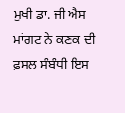ਮੁਖੀ ਡਾ. ਜੀ ਐਸ ਮਾਂਗਟ ਨੇ ਕਣਕ ਦੀ ਫ਼ਸਲ ਸੰਬੰਧੀ ਇਸ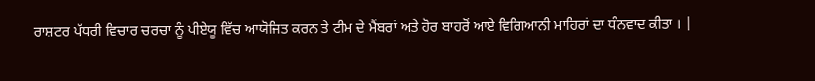ਰਾਸ਼ਟਰ ਪੱਧਰੀ ਵਿਚਾਰ ਚਰਚਾ ਨੂੰ ਪੀਏਯੂ ਵਿੱਚ ਆਯੋਜਿਤ ਕਰਨ ਤੇ ਟੀਮ ਦੇ ਮੈਂਬਰਾਂ ਅਤੇ ਹੋਰ ਬਾਹਰੋਂ ਆਏ ਵਿਗਿਆਨੀ ਮਾਹਿਰਾਂ ਦਾ ਧੰਨਵਾਦ ਕੀਤਾ । |